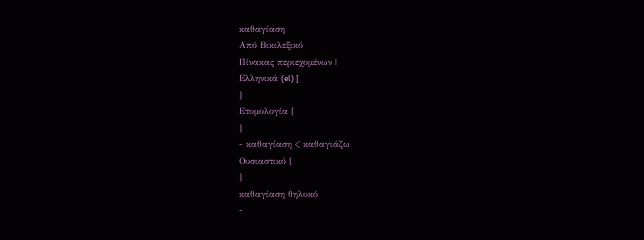καθαγίαση
Από Βικιλεξικό
Πίνακας περιεχομένων |
Ελληνικά (el) [
]
Ετυμολογία [
]
- καθαγίαση < καθαγιάζω
Ουσιαστικό [
]
καθαγίαση θηλυκό
-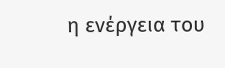η ενέργεια του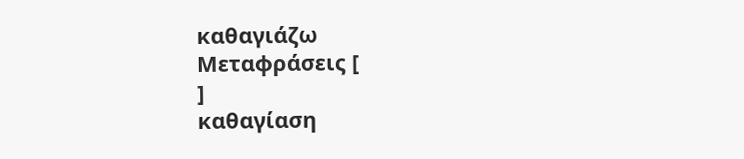καθαγιάζω
Μεταφράσεις [
]
καθαγίαση